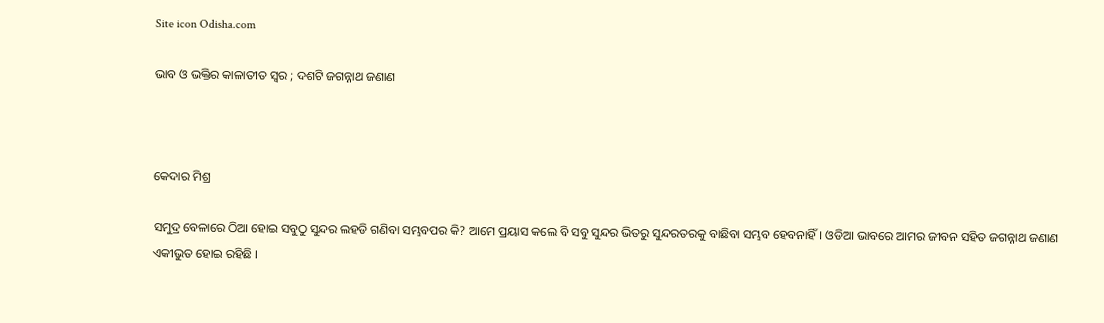Site icon Odisha.com

ଭାବ ଓ ଭକ୍ତିର କାଳାତୀତ ସ୍ଵର ; ଦଶଟି ଜଗନ୍ନାଥ ଜଣାଣ



କେଦାର ମିଶ୍ର

ସମୁଦ୍ର ବେଳାରେ ଠିଆ ହୋଇ ସବୁଠୁ ସୁନ୍ଦର ଲହଡି ଗଣିବା ସମ୍ଭବପର କି? ଆମେ ପ୍ରୟାସ କଲେ ବି ସବୁ ସୁନ୍ଦର ଭିତରୁ ସୁନ୍ଦରତରକୁ ବାଛିବା ସମ୍ଭବ ହେବନାହିଁ। ଓଡିଆ ଭାବରେ ଆମର ଜୀବନ ସହିତ ଜଗନ୍ନାଥ ଜଣାଣ ଏକୀଭୁତ ହୋଇ ରହିଛି ।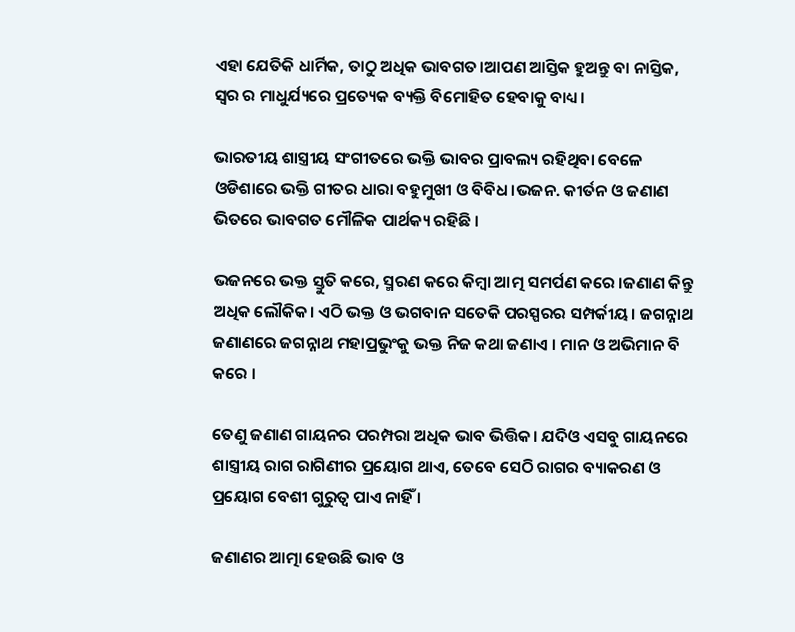ଏହା ଯେତିକି ଧାର୍ମିକ, ତାଠୁ ଅଧିକ ଭାବଗତ।ଆପଣ ଆସ୍ତିକ ହୁଅନ୍ତୁ ବା ନାସ୍ତିକ, ସ୍ଵର ର ମାଧୁର୍ଯ୍ୟରେ ପ୍ରତ୍ୟେକ ବ୍ୟକ୍ତି ବିମୋହିତ ହେବାକୁ ବାଧ୍ୟ।

ଭାରତୀୟ ଶାସ୍ତ୍ରୀୟ ସଂଗୀତରେ ଭକ୍ତି ଭାବର ପ୍ରାବଲ୍ୟ ରହିଥିବା ବେଳେ ଓଡିଶାରେ ଭକ୍ତି ଗୀତର ଧାରା ବହୁମୁଖୀ ଓ ବିବିଧ।ଭଜନ. କୀର୍ତନ ଓ ଜଣାଣ ଭିତରେ ଭାବଗତ ମୌଳିକ ପାର୍ଥକ୍ୟ ରହିଛି ।

ଭଜନରେ ଭକ୍ତ ସ୍ତୁତି କରେ, ସ୍ମରଣ କରେ କିମ୍ବା ଆତ୍ମ ସମର୍ପଣ କରେ ।ଜଣାଣ କିନ୍ତୁ ଅଧିକ ଲୌକିକ। ଏଠି ଭକ୍ତ ଓ ଭଗବାନ ସତେକି ପରସ୍ପରର ସମ୍ପର୍କୀୟ। ଜଗନ୍ନାଥ ଜଣାଣରେ ଜଗନ୍ନାଥ ମହାପ୍ରଭୁଂକୁ ଭକ୍ତ ନିଜ କଥା ଜଣାଏ । ମାନ ଓ ଅଭିମାନ ବି କରେ ।

ତେଣୁ ଜଣାଣ ଗାୟନର ପରମ୍ପରା ଅଧିକ ଭାବ ଭିତ୍ତିକ। ଯଦିଓ ଏସବୁ ଗାୟନରେ ଶାସ୍ତ୍ରୀୟ ରାଗ ରାଗିଣୀର ପ୍ରୟୋଗ ଥାଏ, ତେବେ ସେଠି ରାଗର ବ୍ୟାକରଣ ଓ ପ୍ରୟୋଗ ବେଶୀ ଗୁରୁତ୍ଵ ପାଏ ନାହିଁ ।

ଜଣାଣର ଆତ୍ମା ହେଉଛି ଭାବ ଓ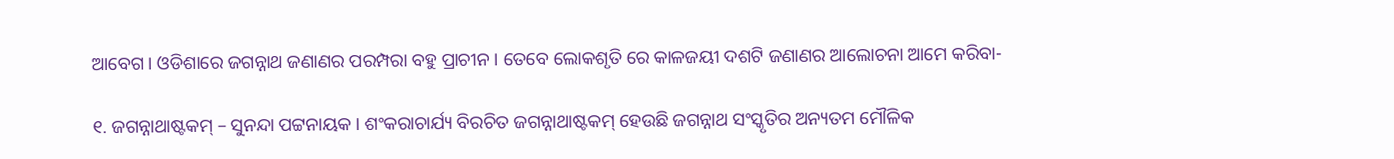ଆବେଗ। ଓଡିଶାରେ ଜଗନ୍ନାଥ ଜଣାଣର ପରମ୍ପରା ବହୁ ପ୍ରାଚୀନ । ତେବେ ଲୋକଶୃତି ରେ କାଳଜୟୀ ଦଶଟି ଜଣାଣର ଆଲୋଚନା ଆମେ କରିବା-

୧. ଜଗନ୍ନାଥାଷ୍ଟକମ୍ – ସୁନନ୍ଦା ପଟ୍ଟନାୟକ । ଶଂକରାଚାର୍ଯ୍ୟ ବିରଚିତ ଜଗନ୍ନାଥାଷ୍ଟକମ୍ ହେଉଛି ଜଗନ୍ନାଥ ସଂସ୍କୃତିର ଅନ୍ୟତମ ମୌଳିକ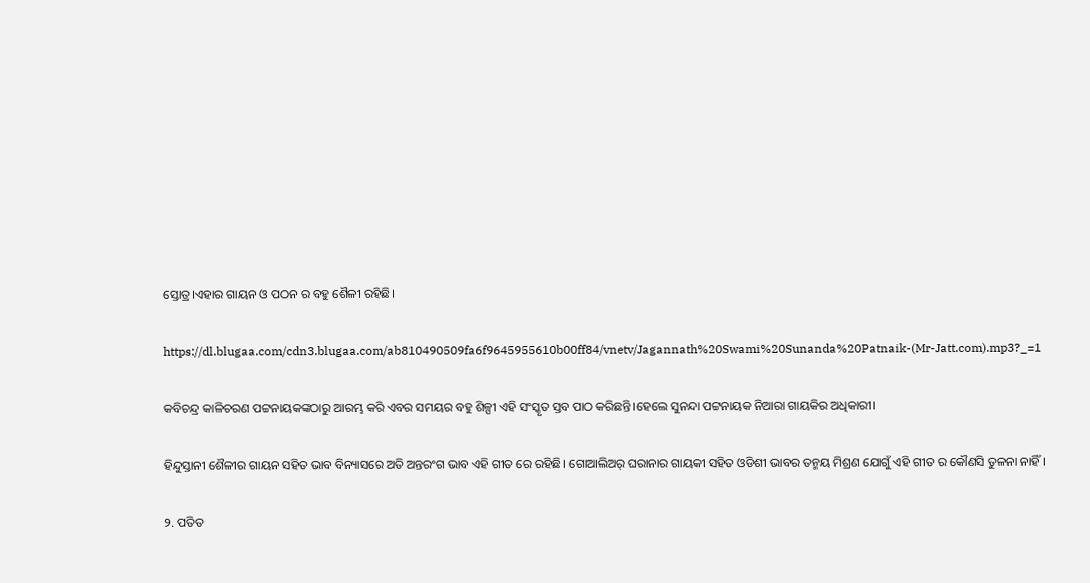ସ୍ତୋତ୍ର।ଏହାର ଗାୟନ ଓ ପଠନ ର ବହୁ ଶୈଳୀ ରହିଛି।

https://dl.blugaa.com/cdn3.blugaa.com/ab810490509fa6f9645955610b00ff84/vnetv/Jagannath%20Swami%20Sunanda%20Patnaik-(Mr-Jatt.com).mp3?_=1

କବିଚନ୍ଦ୍ର କାଳିଚରଣ ପଟ୍ଟନାୟକଙ୍କଠାରୁ ଆରମ୍ଭ କରି ଏବର ସମୟର ବହୁ ଶିଳ୍ପୀ ଏହି ସଂସ୍କୃତ ସ୍ତବ ପାଠ କରିଛନ୍ତି।ହେଲେ ସୁନନ୍ଦା ପଟ୍ଟନାୟକ ନିଆରା ଗାୟକିର ଅଧିକାରୀ।

ହିନ୍ଦୁସ୍ତାନୀ ଶୈଳୀର ଗାୟନ ସହିତ ଭାବ ବିନ୍ୟାସରେ ଅତି ଅନ୍ତରଂଗ ଭାବ ଏହି ଗୀତ ରେ ରହିଛି। ଗୋଆଲିଅର୍ ଘରାନାର ଗାୟକୀ ସହିତ ଓଡିଶୀ ଭାବର ତନ୍ମୟ ମିଶ୍ରଣ ଯୋଗୁଁ ଏହି ଗୀତ ର କୌଣସି ତୁଳନା ନାହିଁ।

୨. ପତିତ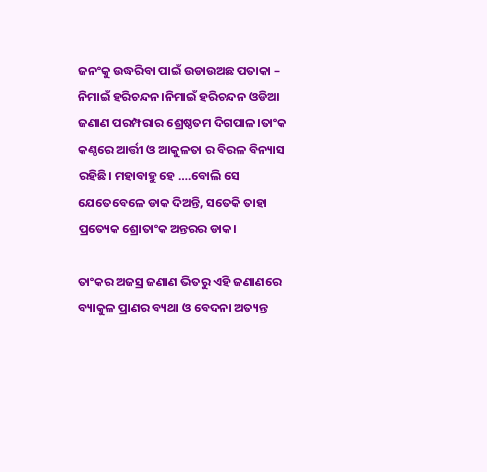ଜନଂକୁ ଉଦ୍ଧରିବା ପାଇଁ ଉଡାଉଅଛ ପତାକା – ନିମାଇଁ ହରିଚନ୍ଦନ।ନିମାଇଁ ହରିଚନ୍ଦନ ଓଡିଆ ଜଣାଣ ପରମ୍ପରାର ଶ୍ରେଷ୍ଠତମ ଦିଗପାଳ।ତାଂକ କଣ୍ଠରେ ଆର୍ତ୍ତୀ ଓ ଆକୁଳତା ର ବିରଳ ବିନ୍ୟାସ ରହିଛି। ମହାବାହୁ ହେ ….ବୋଲି ସେ ଯେତେବେଳେ ଡାକ ଦିଅନ୍ତି, ସତେକି ତାହା ପ୍ରତ୍ୟେକ ଶ୍ରୋତାଂକ ଅନ୍ତରର ଡାକ।

ତାଂକର ଅଜସ୍ର ଜଣାଣ ଭିତରୁ ଏହି ଜଣାଣରେ ବ୍ୟାକୁଳ ପ୍ରାଣର ବ୍ୟଥା ଓ ବେଦନା ଅତ୍ୟନ୍ତ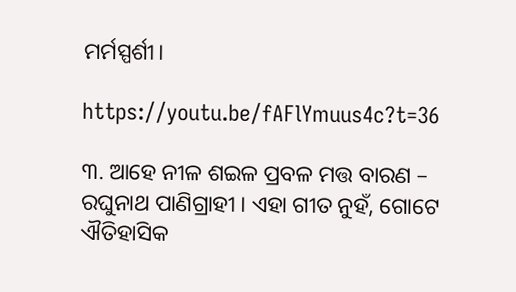ମର୍ମସ୍ପର୍ଶୀ।

https://youtu.be/fAFlYmuus4c?t=36

୩. ଆହେ ନୀଳ ଶଇଳ ପ୍ରବଳ ମତ୍ତ ବାରଣ – ରଘୁନାଥ ପାଣିଗ୍ରାହୀ । ଏହା ଗୀତ ନୁହଁ, ଗୋଟେ ଐତିହାସିକ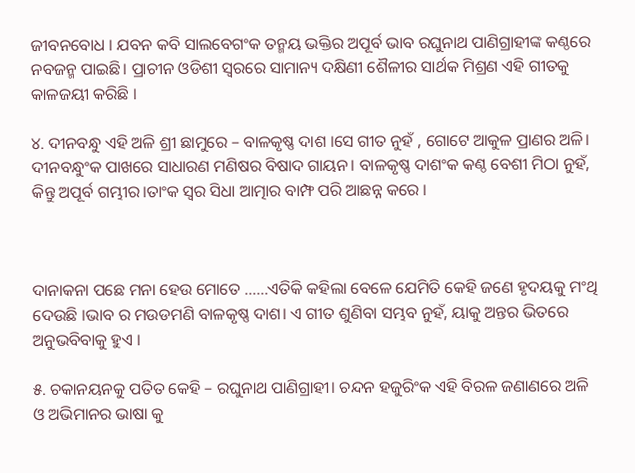ଜୀବନବୋଧ । ଯବନ କବି ସାଲବେଗଂକ ତନ୍ମୟ ଭକ୍ତିର ଅପୂର୍ବ ଭାବ ରଘୁନାଥ ପାଣିଗ୍ରାହୀଙ୍କ କଣ୍ଠରେ ନବଜନ୍ମ ପାଇଛି। ପ୍ରାଚୀନ ଓଡିଶୀ ସ୍ଵରରେ ସାମାନ୍ୟ ଦକ୍ଷିଣୀ ଶୈଳୀର ସାର୍ଥକ ମିଶ୍ରଣ ଏହି ଗୀତକୁ କାଳଜୟୀ କରିଛି ।

୪. ଦୀନବନ୍ଧୁ ଏହି ଅଳି ଶ୍ରୀ ଛାମୁରେ – ବାଳକୃଷ୍ଣ ଦାଶ ।ସେ ଗୀତ ନୁହଁ , ଗୋଟେ ଆକୁଳ ପ୍ରାଣର ଅଳି। ଦୀନବନ୍ଧୁଂକ ପାଖରେ ସାଧାରଣ ମଣିଷର ବିଷାଦ ଗାୟନ। ବାଳକୃଷ୍ଣ ଦାଶଂକ କଣ୍ଠ ବେଶୀ ମିଠା ନୁହଁ, କିନ୍ତୁ ଅପୂର୍ବ ଗମ୍ଭୀର।ତାଂକ ସ୍ଵର ସିଧା ଆତ୍ମାର ବାମ୍ଫ ପରି ଆଛନ୍ନ କରେ ।



ଦାନାକନା ପଛେ ମନା ହେଉ ମୋତେ ……ଏତିକି କହିଲା ବେଳେ ଯେମିତି କେହି ଜଣେ ହୃଦୟକୁ ମଂଥି ଦେଉଛି ।ଭାବ ର ମଉଡମଣି ବାଳକୃଷ୍ଣ ଦାଶ। ଏ ଗୀତ ଶୁଣିବା ସମ୍ଭବ ନୁହଁ, ୟାକୁ ଅନ୍ତର ଭିତରେ ଅନୁଭବିବାକୁ ହୁଏ ।

୫. ଚକାନୟନକୁ ପତିତ କେହି – ରଘୁନାଥ ପାଣିଗ୍ରାହୀ। ଚନ୍ଦନ ହଜୁରିଂକ ଏହି ବିରଳ ଜଣାଣରେ ଅଳି ଓ ଅଭିମାନର ଭାଷା କୁ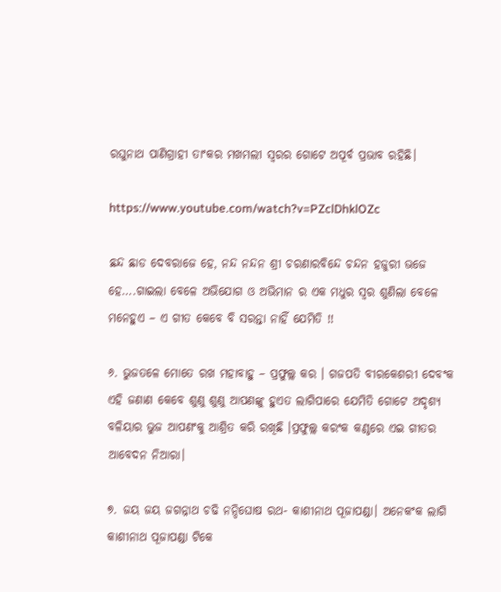ରଘୁନାଥ ପାଣିଗ୍ରାହୀ ତାଂକର ମଖମଲୀ ସ୍ଵରର ଗୋଟେ ଅପୂର୍ବ ପ୍ରଭାବ ରହିଛି।

https://www.youtube.com/watch?v=PZclDhklOZc

ଛନ୍ଦ ଛାଡ ଦେବରାଜେ ହେ, ନନ୍ଦ ନନ୍ଦନ ଶ୍ରୀ ଚରଣାରବିନ୍ଦେ ଚନ୍ଦନ ହଜୁରୀ ଭଜେ ହେ….ଗାଇଲା ବେଳେ ଅଭିଯୋଗ ଓ ଅଭିମାନ ର ଏକ ମଧୁର ସ୍ଵର ଶୁଣିଲା ବେଳେ ମନେହୁଏ – ଏ ଗୀତ କେବେ ବି ସରନ୍ତା ନାହିଁ ଯେମିତି !!

୬. ଭୁଜତଳେ ମୋତେ ରଖ ମହାବାହୁ – ପ୍ରଫୁଲ୍ଲ କର । ଗଜପତି ବୀରକେଶରୀ ଦେବଂକ ଏହି ଜଣାଣ କେବେ ଶୁଣୁ ଶୁଣୁ ଆପଣଙ୍କୁ ହୁଏତ ଲାଗିପାରେ ଯେମିତି ଗୋଟେ ଅଦୃଶ୍ୟ ବଳିୟାର ଭୁଜ ଆପଣଂକୁ ଆଶ୍ରିତ କରି ରଖିଛି ।ପ୍ରଫୁଲ୍ଲ କରଂକ କଣ୍ଠରେ ଏଇ ଗୀତର ଆବେଦନ ନିଆରା।

୭. ଜୟ ଜୟ ଜଗନ୍ନାଥ ଚଢି ନନ୍ଦିଘୋଷ ରଥ- କାଶୀନାଥ ପୂଜାପଣ୍ଡା। ଅନେକଂକ ଲାଗି କାଶୀନାଥ ପୂଜାପଣ୍ଡା ଟିକେ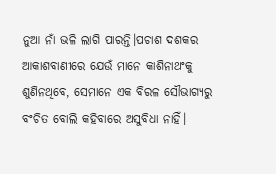ନୁଆ ନାଁ ଭଳି ଲାଗି ପାରନ୍ତି।ପଚାଶ ଦଶକର ଆକାଶବାଣୀରେ ଯେଉଁ ମାନେ କାଶିନାଥଂକୁ ଶୁଣିନଥିବେ, ସେମାନେ ଏକ ବିରଳ ସୌଭାଗ୍ୟରୁ ବଂଚିତ ବୋଲି କହିବାରେ ଅସୁବିଧା ନାହିଁ।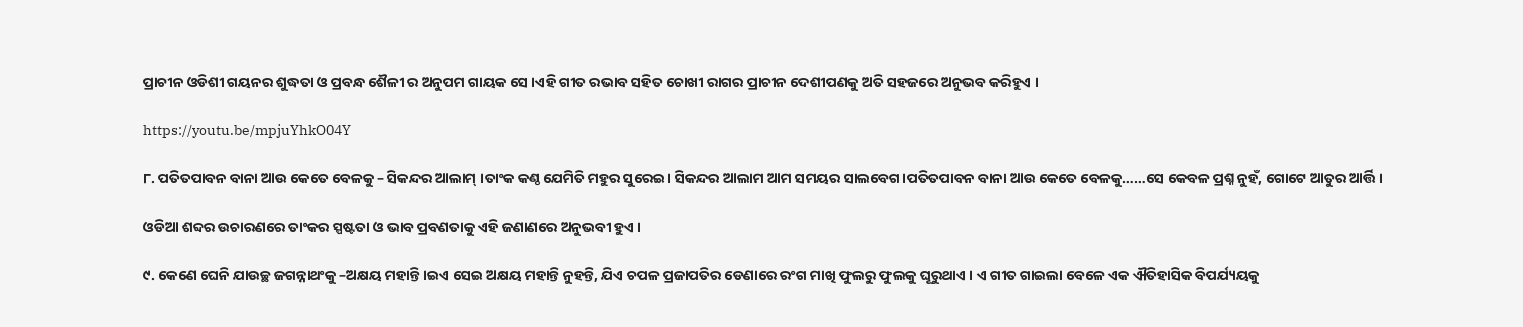ପ୍ରାଚୀନ ଓଡିଶୀ ଗୟନର ଶୁଦ୍ଧତା ଓ ପ୍ରବନ୍ଧ ଶୈଳୀ ର ଅନୁପମ ଗାୟକ ସେ ।ଏହି ଗୀତ ରଭାବ ସହିତ ଚୋଖୀ ରାଗର ପ୍ରାଚୀନ ଦେଶୀପଣକୁ ଅତି ସହଜରେ ଅନୁଭବ କରିହୁଏ ।

https://youtu.be/mpjuYhkO04Y

୮. ପତିତପାବନ ବାନା ଆଉ କେତେ ବେଳକୁ – ସିକନ୍ଦର ଆଲାମ୍ ।ତାଂକ କଣ୍ଠ ଯେମିତି ମହୁର ସୁରେଇ। ସିକନ୍ଦର ଆଲାମ ଆମ ସମୟର ସାଲବେଗ।ପତିତପାବନ ବାନା ଆଉ କେତେ ବେଳକୁ……ସେ କେବଳ ପ୍ରଶ୍ନ ନୁହଁ, ଗୋଟେ ଆତୁର ଆର୍ତ୍ତି ।

ଓଡିଆ ଶବ୍ଦର ଉଚାରଣରେ ତାଂକର ସ୍ପଷ୍ଟତା ଓ ଭାବ ପ୍ରବଣତାକୁ ଏହି ଜଣାଣରେ ଅନୁଭବୀ ହୁଏ ।

୯. କେଣେ ଘେନି ଯାଉଚ୍ଛ ଜଗନ୍ନାଥଂକୁ –ଅକ୍ଷୟ ମହାନ୍ତି ।ଇଏ ସେଇ ଅକ୍ଷୟ ମହାନ୍ତି ନୁହନ୍ତି, ଯିଏ ଚପଳ ପ୍ରଜାପତିର ଡେଣାରେ ରଂଗ ମାଖି ଫୁଲରୁ ଫୁଲକୁ ଘୂରୁଥାଏ । ଏ ଗୀତ ଗାଇଲା ବେଳେ ଏକ ଐତିହାସିକ ବିପର୍ଯ୍ୟୟକୁ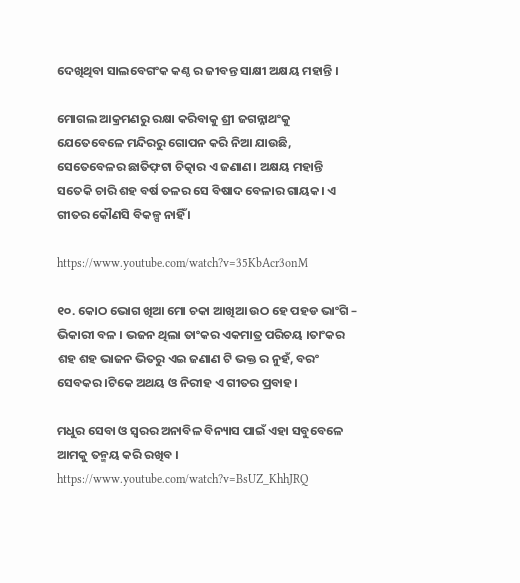ଦେଖିଥିବା ସାଲବେଗଂକ କଣ୍ଠ ର ଜୀବନ୍ତ ସାକ୍ଷୀ ଅକ୍ଷୟ ମହାନ୍ତି ।

ମୋଗଲ ଆକ୍ରମଣରୁ ରକ୍ଷା କରିବାକୁ ଶ୍ରୀ ଜଗନ୍ନାଥଂକୁ ଯେତେବେଳେ ମନ୍ଦିରରୁ ଗୋପନ କରି ନିଆ ଯାଉଛି, ସେତେବେଳର ଛାତିଫ଼ଟା ଚିତ୍କାର ଏ ଜଣାଣ। ଅକ୍ଷୟ ମହାନ୍ତି ସତେକି ଚାରି ଶହ ବର୍ଷ ତଳର ସେ ବିଷାଦ ବେଳାର ଗାୟକ। ଏ ଗୀତର କୌଣସି ବିକଳ୍ପ ନାହିଁ ।

https://www.youtube.com/watch?v=35KbAcr3onM

୧୦. କୋଠ ଭୋଗ ଖିଆ ମୋ ଚକା ଆଖିଆ ଉଠ ହେ ପହଡ ଭାଂଗି – ଭିକାରୀ ବଳ । ଭଜନ ଥିଲା ତାଂକର ଏକମାତ୍ର ପରିଚୟ ।ତାଂକର ଶହ ଶହ ଭାଜନ ଭିତରୁ ଏଇ ଜଣାଣ ଟି ଭକ୍ତ ର ନୁହଁ, ବରଂ ସେବକର ।ଟିକେ ଅଥୟ ଓ ନିରୀହ ଏ ଗୀତର ପ୍ରବାହ।

ମଧୁର ସେବା ଓ ସ୍ଵରର ଅନାବିଳ ବିନ୍ୟାସ ପାଇଁ ଏହା ସବୁବେଳେ ଆମକୁ ତନ୍ମୟ କରି ରଖିବ ।
https://www.youtube.com/watch?v=BsUZ_KhhJRQ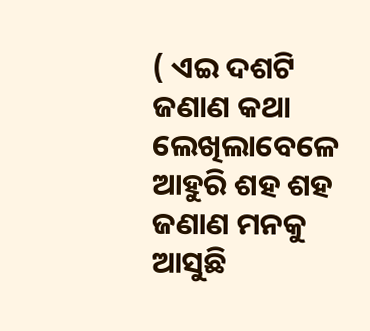( ଏଇ ଦଶଟି ଜଣାଣ କଥା ଲେଖିଲାବେଳେ ଆହୁରି ଶହ ଶହ ଜଣାଣ ମନକୁ ଆସୁଛି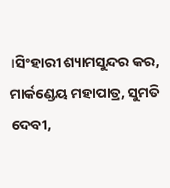।ସିଂହାରୀ ଶ୍ୟାମସୁନ୍ଦର କର, ମାର୍କଣ୍ଡେୟ ମହାପାତ୍ର, ସୁମତି ଦେବୀ,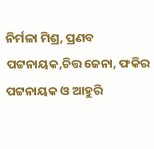ନିର୍ମଳା ମିଶ୍ର, ପ୍ରଣବ ପଟ୍ଟନାୟକ,ଚିତ୍ତ ଜେନା, ଫକିର ପଟ୍ଟନାୟକ ଓ ଆହୁରି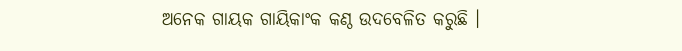ଅନେକ ଗାୟକ ଗାୟିକାଂକ କଣ୍ଠ ଉଦବେଳିତ କରୁଛି ।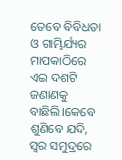ତେବେ ବିବିଧତା ଓ ଗାମ୍ଭିର୍ଯ୍ୟର ମାପକାଠିରେ ଏଇ ଦଶଟି ଜଣାଣକୁ ବାଛିଲି।କେବେ ଶୁଣିବେ ଯଦି, ସ୍ଵର ସମୁଦ୍ରରେ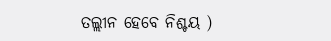ତଲ୍ଲୀନ ହେବେ ନିଶ୍ଚୟ )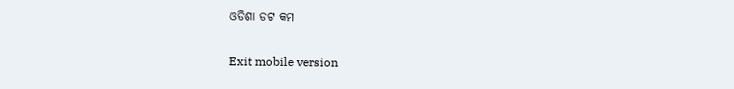ଓଡିଶା ଡଟ କମ

Exit mobile version